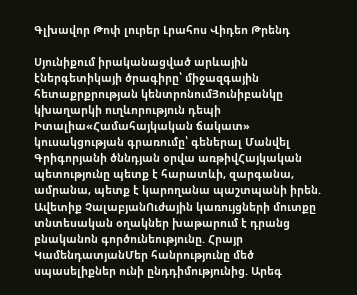Գլխավոր Թոփ լուրեր Լրահոս Վիդեո Թրենդ

Սյունիքում իրականացված արևային էներգետիկայի ծրագիրը՝ միջազգային հետաքրքրության կենտրոնումՅունիբանկը կխաղարկի ուղևորություն դեպի Իտալիա«Համահայկական ճակատ» կուսակցության գրառումը՝ գեներալ Մանվել Գրիգորյանի ծննդյան օրվա առթիվՀայկական պետությունը պետք է հարատևի, զարգանա, ամրանա, պետք է կարողանա պաշտպանի իրեն. Ավետիք ՉալաբյանՈւժային կառույցների մուտքը տնտեսական օղակներ խաթարում է դրանց բնականոն գործունեությունը. Հրայր ԿամենդատյանՄեր հանրությունը մեծ սպասելիքներ ունի ընդդիմությունից. Արեգ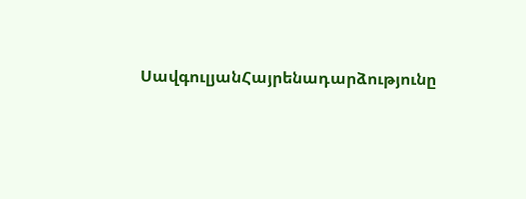ՍավգուլյանՀայրենադարձությունը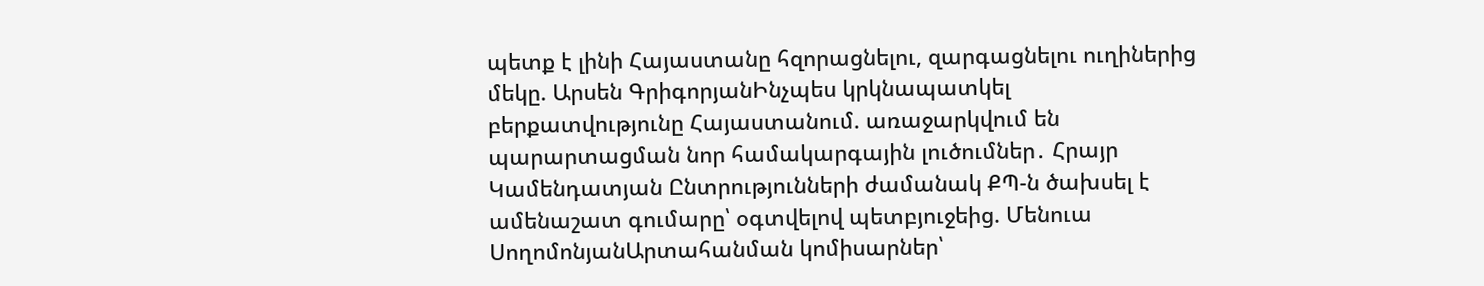պետք է լինի Հայաստանը հզորացնելու, զարգացնելու ուղիներից մեկը. Արսեն ԳրիգորյանԻնչպես կրկնապատկել բերքատվությունը Հայաստանում. առաջարկվում են պարարտացման նոր համակարգային լուծումներ․ Հրայր Կամենդատյան Ընտրությունների ժամանակ ՔՊ-ն ծախսել է ամենաշատ գումարը՝ օգտվելով պետբյուջեից. Մենուա ՍողոմոնյանԱրտահանման կոմիսարներ՝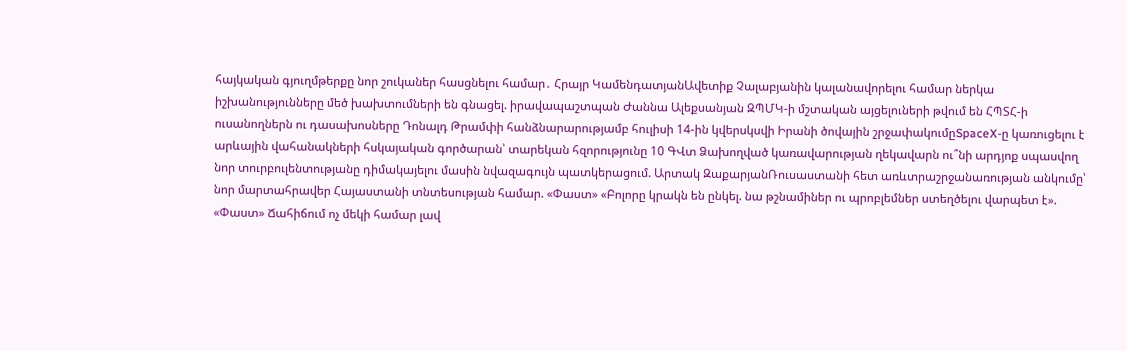հայկական գյուղմթերքը նոր շուկաներ հասցնելու համար․ Հրայր ԿամենդատյանԱվետիք Չալաբյանին կալանավորելու համար ներկա իշխանությունները մեծ խախտումների են գնացել. իրավապաշտպան Ժաննա Ալեքսանյան ԶՊՄԿ-ի մշտական այցելուների թվում են ՀՊՏՀ-ի ուսանողներն ու դասախոսները Դոնալդ Թրամփի հանձնարարությամբ հուլիսի 14-ին կվերսկսվի Իրանի ծովային շրջափակումըSpaceX-ը կառուցելու է արևային վահանակների հսկայական գործարան՝ տարեկան հզորությունը 10 ԳՎտ Ձախողված կառավարության ղեկավարն ու՞նի արդյոք սպասվող նոր տուրբուլենտությանը դիմակայելու մասին նվազագույն պատկերացում. Արտակ ԶաքարյանՌուսաստանի հետ առևտրաշրջանառության անկումը՝ նոր մարտահրավեր Հայաստանի տնտեսության համար. «Փաստ» «Բոլորը կրակն են ընկել. նա թշնամիներ ու պրոբլեմներ ստեղծելու վարպետ է». «Փաստ» Ճահիճում ոչ մեկի համար լավ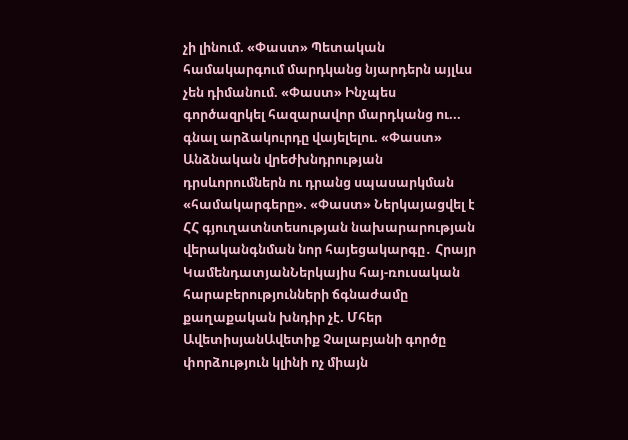չի լինում. «Փաստ» Պետական համակարգում մարդկանց նյարդերն այլևս չեն դիմանում. «Փաստ» Ինչպես գործազրկել հազարավոր մարդկանց ու... գնալ արձակուրդը վայելելու. «Փաստ» Անձնական վրեժխնդրության դրսևորումներն ու դրանց սպասարկման «համակարգերը». «Փաստ» Ներկայացվել է ՀՀ գյուղատնտեսության նախարարության վերականգնման նոր հայեցակարգը․ Հրայր ԿամենդատյանՆերկայիս հայ-ռուսական հարաբերությունների ճգնաժամը քաղաքական խնդիր չէ. Մհեր ԱվետիսյանԱվետիք Չալաբյանի գործը փորձություն կլինի ոչ միայն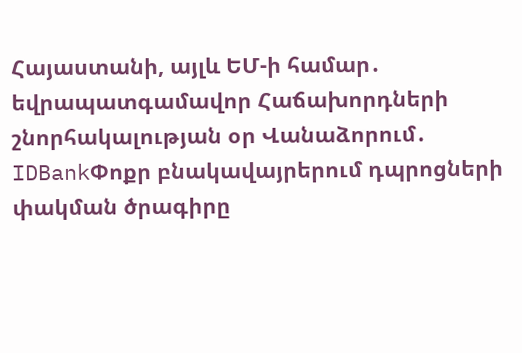Հայաստանի, այլև ԵՄ-ի համար․ եվրապատգամավոր Հաճախորդների շնորհակալության օր Վանաձորում․ IDBankՓոքր բնակավայրերում դպրոցների փակման ծրագիրը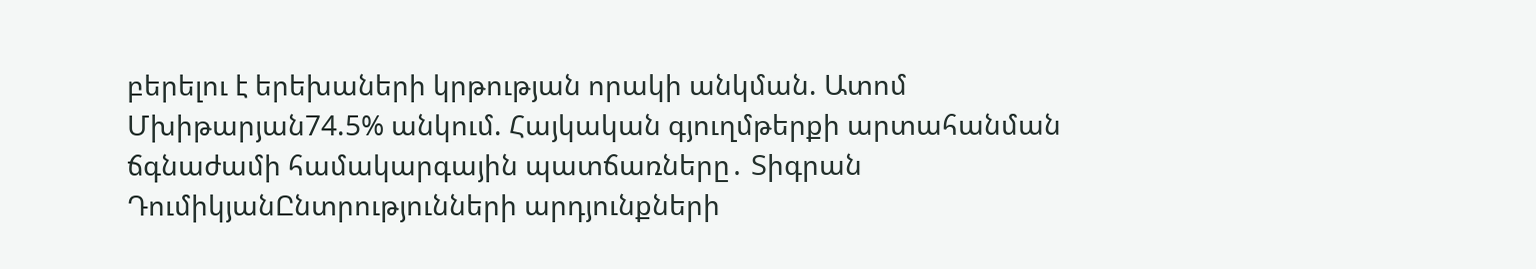բերելու է երեխաների կրթության որակի անկման. Ատոմ Մխիթարյան74.5% անկում. Հայկական գյուղմթերքի արտահանման ճգնաժամի համակարգային պատճառները․ Տիգրան ԴումիկյանԸնտրությունների արդյունքների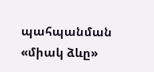պահպանման «միակ ձևը»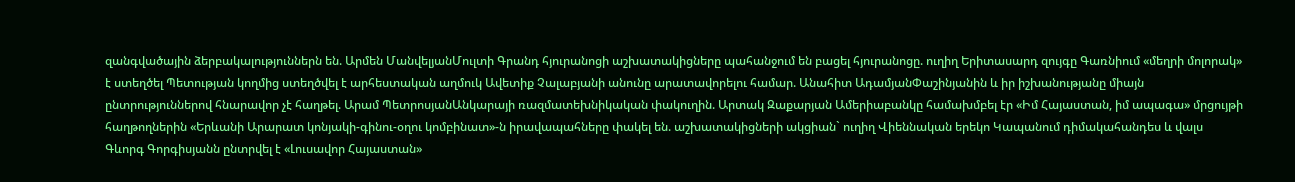զանգվածային ձերբակալություններն են. Արմեն ՄանվելյանՄուլտի Գրանդ հյուրանոցի աշխատակիցները պահանջում են բացել հյուրանոցը. ուղիղ Երիտասարդ զույգը Գառնիում «մեղրի մոլորակ» է ստեղծել Պետության կողմից ստեղծվել է արհեստական աղմուկ Ավետիք Չալաբյանի անունը արատավորելու համար. Անահիտ ԱդամյանՓաշինյանին և իր իշխանությանը միայն ընտրություններով հնարավոր չէ հաղթել. Արամ ՊետրոսյանԱնկարայի ռազմատեխնիկական փակուղին. Արտակ Զաքարյան Ամերիաբանկը համախմբել էր «Իմ Հայաստան, իմ ապագա» մրցույթի հաղթողներին «Երևանի Արարատ կոնյակի-գինու-օղու կոմբինատ»-ն իրավապահները փակել են. աշխատակիցների ակցիան` ուղիղ Վիեննական երեկո Կապանում դիմակահանդես և վալս Գևորգ Գորգիսյանն ընտրվել է «Լուսավոր Հայաստան»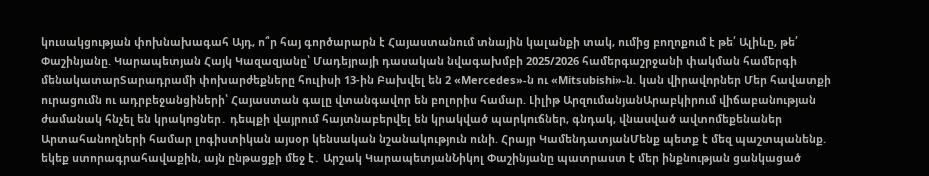կուսակցության փոխնախագահ Այդ, ո՞ր հայ գործարարն է Հայաստանում տնային կալանքի տակ, ումից բողոքում է թե՛ Ալիևը, թե՛ Փաշինյանը. Կարապետյան Հայկ Կազազյանը՝ Մադեյրայի դասական նվագախմբի 2025/2026 համերգաշրջանի փակման համերգի մենակատարՏարադրամի փոխարժեքները հուլիսի 13-ին Բախվել են 2 «Mercedes»-ն ու «Mitsubishi»-ն. կան վիրավnրներ Մեր հավատքի ուրացումն ու ադրբեջանցիների՝ Հայաստան գալը վտանգավոր են բոլորիս համար. Լիլիթ ԱրզումանյանԱրաբկիրում վիճաբանnւթյան ժամանակ հնչել են կրակnցներ․ դեպքի վայրում հայտնաբերվել են կրակված պարկnւճներ, գնդակ, վնաuված ավտոմեքենաներ Արտահանողների համար լոգիստիկան այսօր կենսական նշանակություն ունի. Հրայր ԿամենդատյանՄենք պետք է մեզ պաշտպանենք. եկեք ստորագրահավաքին, այն ընթացքի մեջ է․ Արշակ ԿարապետյանՆիկոլ Փաշինյանը պատրաստ է մեր ինքնության ցանկացած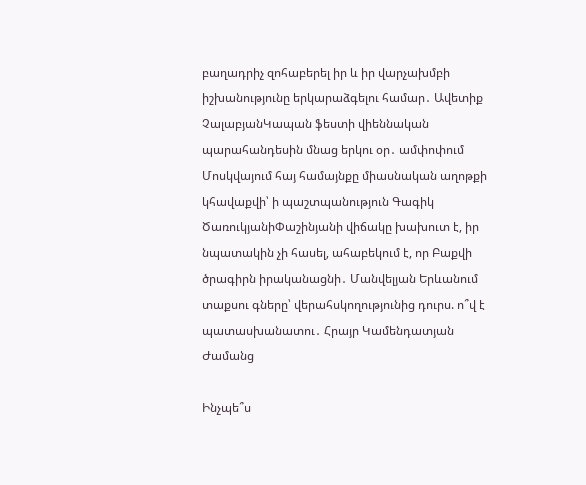բաղադրիչ զոհաբերել իր և իր վարչախմբի իշխանությունը երկարաձգելու համար․ Ավետիք ՉալաբյանԿապան ֆեստի վիեննական պարահանդեսին մնաց երկու օր․ ամփոփում Մոսկվայում հայ համայնքը միասնական աղոթքի կհավաքվի՝ ի պաշտպանություն Գագիկ ԾառուկյանիՓաշինյանի վիճակը խախուտ է, իր նպատակին չի հասել, ահաբեկում է, որ Բաքվի ծրագիրն իրականացնի․ Մանվելյան Երևանում տաքսու գները՝ վերահսկողությունից դուրս. ո՞վ է պատասխանատու․ Հրայր Կամենդատյան
Ժամանց

Ինչպե՞ս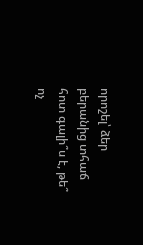որոշել՝ ձեր բերանից տհաճ հոտ գալի՞ս է, թե՞ ոչ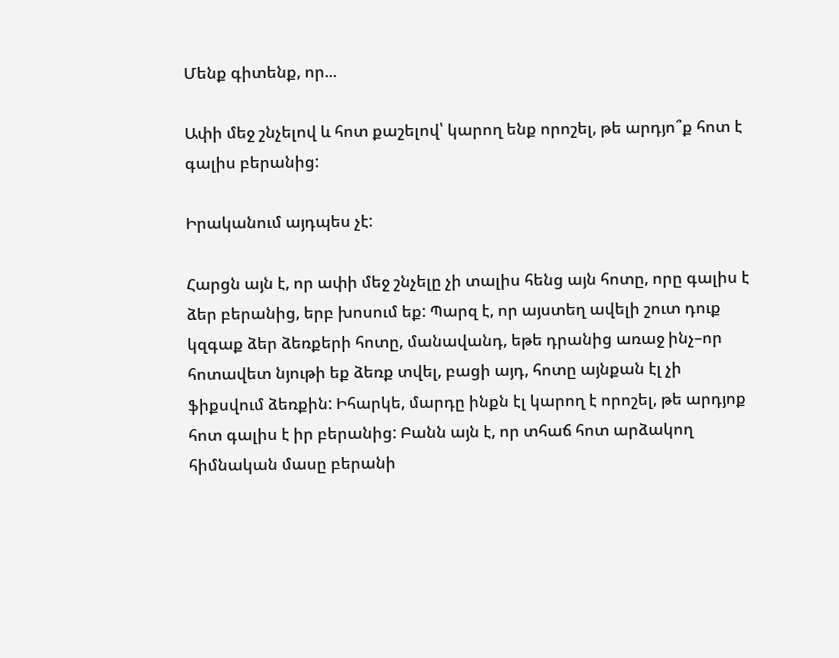Մենք գիտենք, որ...

Ափի մեջ շնչելով և հոտ քաշելով՝ կարող ենք որոշել, թե արդյո՞ք հոտ է գալիս բերանից:

Իրականում այդպես չէ:

Հարցն այն է, որ ափի մեջ շնչելը չի տալիս հենց այն հոտը, որը գալիս է ձեր բերանից, երբ խոսում եք: Պարզ է, որ այստեղ ավելի շուտ դուք կզգաք ձեր ձեռքերի հոտը, մանավանդ, եթե դրանից առաջ ինչ–որ հոտավետ նյութի եք ձեռք տվել, բացի այդ, հոտը այնքան էլ չի ֆիքսվում ձեռքին: Իհարկե, մարդը ինքն էլ կարող է որոշել, թե արդյոք հոտ գալիս է իր բերանից: Բանն այն է, որ տհաճ հոտ արձակող հիմնական մասը բերանի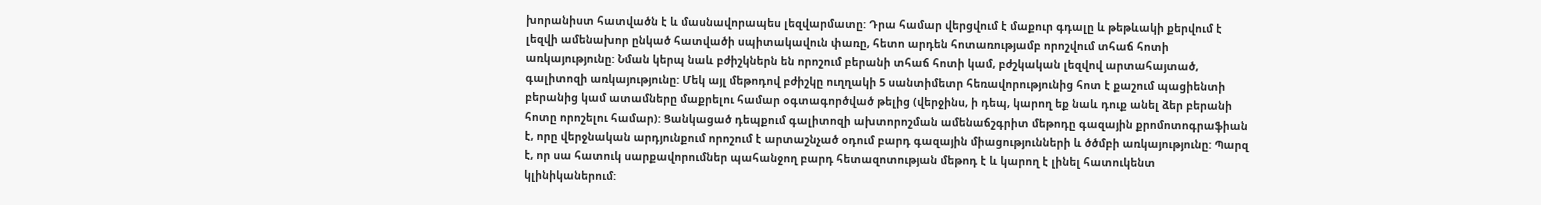խորանիստ հատվածն է և մասնավորապես լեզվարմատը: Դրա համար վերցվում է մաքուր գդալը և թեթևակի քերվում է լեզվի ամենախոր ընկած հատվածի սպիտակավուն փառը, հետո արդեն հոտառությամբ որոշվում տհաճ հոտի առկայությունը: Նման կերպ նաև բժիշկներն են որոշում բերանի տհաճ հոտի կամ, բժշկական լեզվով արտահայտած, գալիտոզի առկայությունը: Մեկ այլ մեթոդով բժիշկը ուղղակի 5 սանտիմետր հեռավորությունից հոտ է քաշում պացիենտի բերանից կամ ատամները մաքրելու համար օգտագործված թելից (վերջինս, ի դեպ, կարող եք նաև դուք անել ձեր բերանի հոտը որոշելու համար): Ցանկացած դեպքում գալիտոզի ախտորոշման ամենաճշգրիտ մեթոդը գազային քրոմոտոգրաֆիան է, որը վերջնական արդյունքում որոշում է արտաշնչած օդում բարդ գազային միացությունների և ծծմբի առկայությունը: Պարզ է, որ սա հատուկ սարքավորումներ պահանջող բարդ հետազոտության մեթոդ է և կարող է լինել հատուկենտ կլինիկաներում: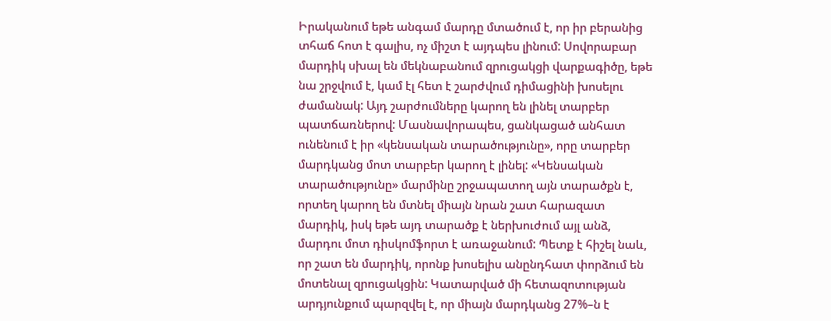Իրականում եթե անգամ մարդը մտածում է, որ իր բերանից տհաճ հոտ է գալիս, ոչ միշտ է այդպես լինում: Սովորաբար մարդիկ սխալ են մեկնաբանում զրուցակցի վարքագիծը, եթե նա շրջվում է, կամ էլ հետ է շարժվում դիմացինի խոսելու ժամանակ: Այդ շարժումները կարող են լինել տարբեր պատճառներով: Մասնավորապես, ցանկացած անհատ ունենում է իր «կենսական տարածությունը», որը տարբեր մարդկանց մոտ տարբեր կարող է լինել: «Կենսական տարածությունը» մարմինը շրջապատող այն տարածքն է, որտեղ կարող են մտնել միայն նրան շատ հարազատ մարդիկ, իսկ եթե այդ տարածք է ներխուժում այլ անձ, մարդու մոտ դիսկոմֆորտ է առաջանում: Պետք է հիշել նաև, որ շատ են մարդիկ, որոնք խոսելիս անընդհատ փորձում են մոտենալ զրուցակցին: Կատարված մի հետազոտության արդյունքում պարզվել է, որ միայն մարդկանց 27%–ն է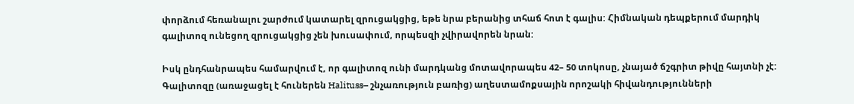փորձում հեռանալու շարժում կատարել զրուցակցից, եթե նրա բերանից տհաճ հոտ է գալիս: Հիմնական դեպքերում մարդիկ գալիտոզ ունեցող զրուցակցից չեն խուսափում, որպեսզի չվիրավորեն նրան:

Իսկ ընդհանրապես համարվում է, որ գալիտոզ ունի մարդկանց մոտավորապես 42– 50 տոկոսը, չնայած ճշգրիտ թիվը հայտնի չէ: Գալիտոզը (առաջացել է հուներեն Halituss– շնչառություն բառից) աղեստամոքսային որոշակի հիվանդությունների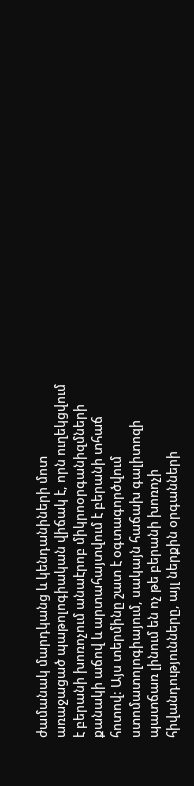ժամանակ մարդկանց և կենդանիների մոտ առաջացած պաթոլոգիական վիճակ է, որն ուղեկցվում է բերանի խոռոչում անաէրոբ միկրոօրգանիզմների քանակի աճով և արտահայտվում է բերանի տհաճ հոտով: Այս տերմինը շատ է օգտագործվում ստոմատոլոգիայում, սակայն հաճախ գալիտոզի պատճառ լինում են ոչ թե բերանի խոռոչի հիվանդությունները, այլ ներքին օրգանների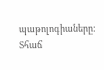պաթոլոգիաները: Տհաճ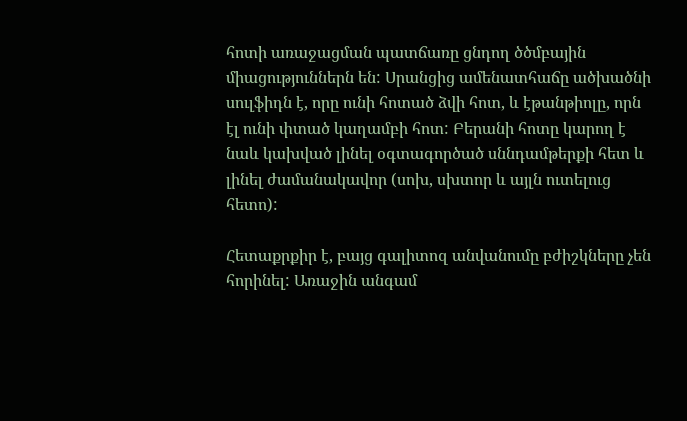հոտի առաջացման պատճառը ցնդող ծծմբային միացություններն են: Սրանցից ամենատհաճը ածխածնի սուլֆիդն է, որը ունի հոտած ձվի հոտ, և էթանթիոլը, որն էլ ունի փտած կաղամբի հոտ: Բերանի հոտը կարող է նաև կախված լինել օգտագործած սննդամթերքի հետ և լինել ժամանակավոր (սոխ, սխտոր և այլն ուտելուց հետո):

Հետաքրքիր է, բայց գալիտոզ անվանումը բժիշկները չեն հորինել: Առաջին անգամ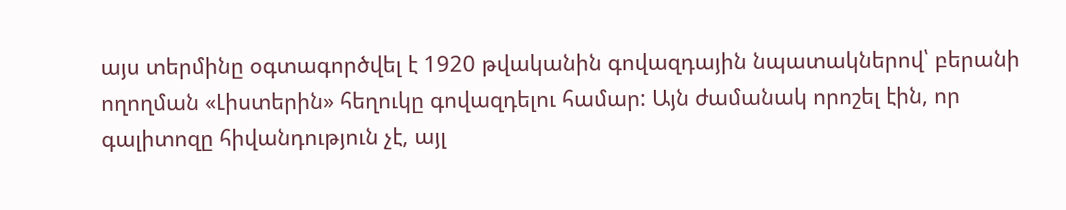այս տերմինը օգտագործվել է 1920 թվականին գովազդային նպատակներով՝ բերանի ողողման «Լիստերին» հեղուկը գովազդելու համար: Այն ժամանակ որոշել էին, որ գալիտոզը հիվանդություն չէ, այլ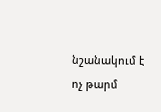նշանակում է ոչ թարմ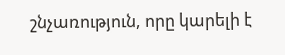շնչառություն, որը կարելի է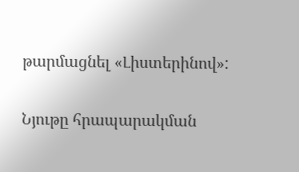թարմացնել «Լիստերինով»:

Նյութը հրապարակման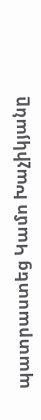պատրաստեց Կամո Խաչիկյանը